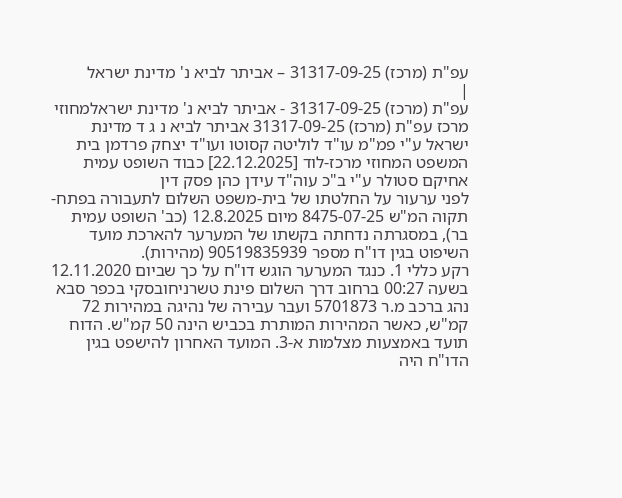עפ"ת (מרכז) 31317-09-25 – אביתר לביא נ' מדינת ישראל
|
עפ"ת (מרכז) 31317-09-25 - אביתר לביא נ' מדינת ישראלמחוזי מרכז עפ"ת (מרכז) 31317-09-25 אביתר לביא נ ג ד מדינת ישראל ע"י פמ"מ עו"ד לוליטה קסוטו ועו"ד יצחק פרדמן בית המשפט המחוזי מרכז-לוד [22.12.2025] כבוד השופט עמית אחיקם סטולר ע"י ב"כ עוה"ד עידן כהן פסק דין
לפני ערעור על החלטתו של בית-משפט השלום לתעבורה בפתח-תקוה המ"ש 8475-07-25 מיום 12.8.2025 (כב' השופט עמית בר), במסגרתה נדחתה בקשתו של המערער להארכת מועד השיפוט בגין דו"ח מספר 90519835939 (מהירות).
רקע כללי 1. כנגד המערער הוגש דו"ח על כך שביום 12.11.2020 בשעה 00:27 ברחוב דרך השלום פינת טשרניחובסקי בכפר סבא נהג ברכב מ.ר 5701873 ועבר עבירה של נהיגה במהירות 72 קמ"ש, כאשר המהירות המותרת בכביש הינה 50 קמ"ש. הדוח תועד באמצעות מצלמות א-3. המועד האחרון להישפט בגין הדו"ח היה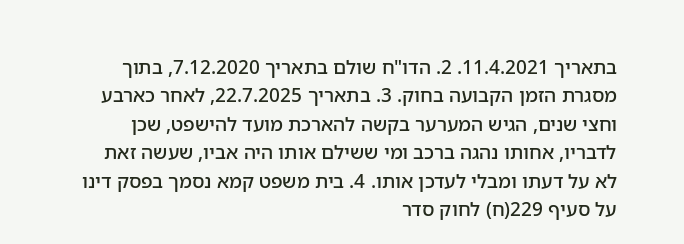בתאריך 11.4.2021. 2. הדו"ח שולם בתאריך 7.12.2020, בתוך מסגרת הזמן הקבועה בחוק. 3. בתאריך 22.7.2025, לאחר כארבע וחצי שנים, הגיש המערער בקשה להארכת מועד להישפט, שכן לדבריו, אחותו נהגה ברכב ומי ששילם אותו היה אביו, שעשה זאת לא על דעתו ומבלי לעדכן אותו. 4. בית משפט קמא נסמך בפסק דינו על סעיף 229(ח) לחוק סדר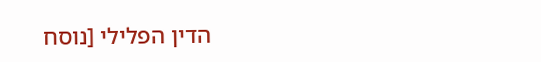הדין הפלילי [נוסח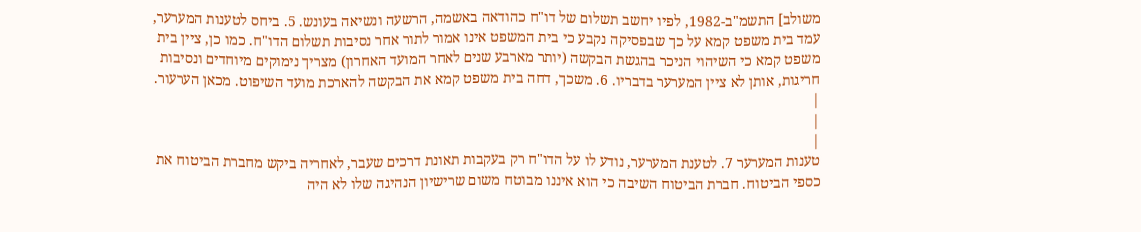משולב] התשמ"ב-1982, לפיו יחשב תשלום של דו"ח כהודאה באשמה, הרשעה ונשיאה בעונש. 5. ביחס לטענות המערער, עמד בית משפט קמא על כך שבפסיקה נקבע כי בית המשפט אינו אמור לתור אחר נסיבות תשלום הדו"ח. כמו כן, ציין בית משפט קמא כי השיהוי הניכר בהגשת הבקשה (יותר מארבע שנים לאחר המועד האחרון) מצריך נימוקים מיוחדים ונסיבות חריגות, אותן לא ציין המערער בדבריו. 6. משכך, דחה בית משפט קמא את הבקשה להארכת מועד השיפוט. מכאן הערעור.
|
|
|
טענות המערער 7. לטענת המערער, נודע לו על הדו"ח רק בעקבות תאונת דרכים שעבר, לאחריה ביקש מחברת הביטוח את כספי הביטוח. חברת הביטוח השיבה כי הוא איננו מבוטח משום שרישיון הנהיגה שלו לא היה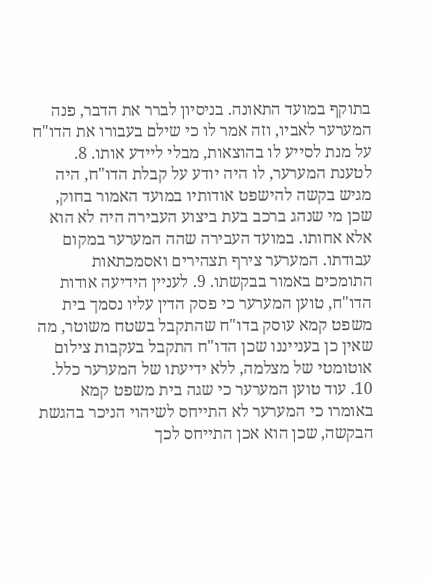בתוקף במועד התאונה. בניסיון לברר את הדבר, פנה המערער לאביו, וזה אמר לו כי שילם בעבורו את הדו"ח על מנת לסייע לו בהוצאות, מבלי ליידע אותו. 8. לטענת המערער, לו היה יודע על קבלת הדו"ח, היה מגיש בקשה להישפט אודותיו במועד האמור בחוק, שכן מי שנהג ברכב בעת ביצוע העבירה היה לא הוא אלא אחותו. במועד העבירה שהה המערער במקום עבודתו. המערער צירף תצהירים ואסמכתאות התומכים באמור בבקשתו. 9. לעניין הידיעה אודות הדו"ח, טוען המערער כי פסק הדין עליו נסמך בית משפט קמא עוסק בדו"ח שהתקבל בשטח משוטר, מה שאין כן בענייננו שכן הדו"ח התקבל בעקבות צילום אוטומטי של מצלמה, ללא ידיעתו של המערער כלל. 10. עוד טוען המערער כי שגה בית משפט קמא באומרו כי המערער לא התייחס לשיהוי הניכר בהגשת הבקשה, שכן הוא אכן התייחס לכך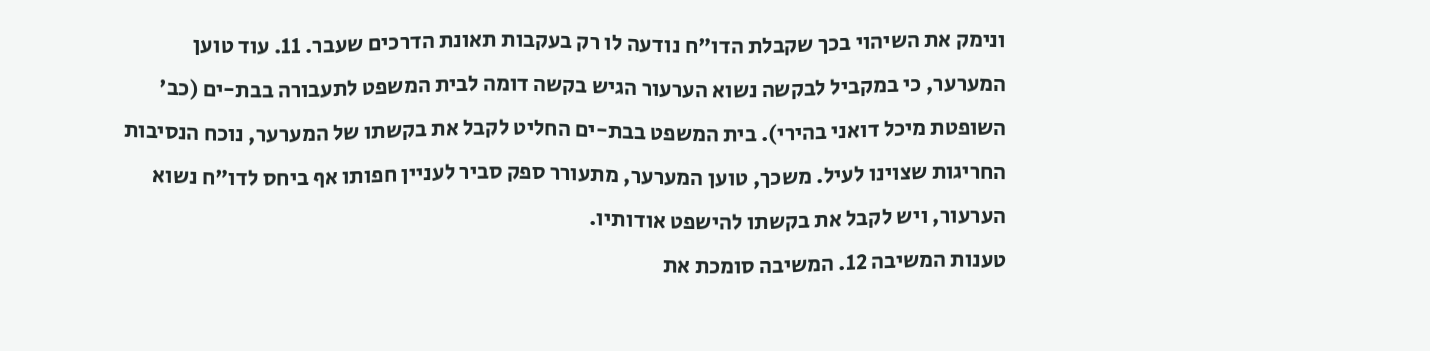ונימק את השיהוי בכך שקבלת הדו"ח נודעה לו רק בעקבות תאונת הדרכים שעבר. 11. עוד טוען המערער, כי במקביל לבקשה נשוא הערעור הגיש בקשה דומה לבית המשפט לתעבורה בבת-ים (כב' השופטת מיכל דואני בהירי). בית המשפט בבת-ים החליט לקבל את בקשתו של המערער, נוכח הנסיבות החריגות שצוינו לעיל. משכך, טוען המערער, מתעורר ספק סביר לעניין חפותו אף ביחס לדו"ח נשוא הערעור, ויש לקבל את בקשתו להישפט אודותיו.
טענות המשיבה 12. המשיבה סומכת את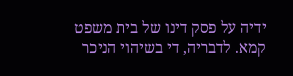ידיה על פסק דינו של בית משפט קמא. לדבריה, די בשיהוי הניכר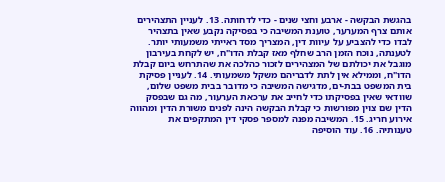בהגשת הבקשה - ארבע וחצי שנים - כדי לדחותה. 13. לעניין התצהירים אותם צרף המערער, טוענת המשיבה כי בפסיקה נקבע שאין בתצהיר לבדו כדי להצביע על עיוות דין, המצריך מסד ראייתי משמעותי יותר. לטענתה, נוכח הזמן הרב שחלף מאז קבלת הדו"ח, יש לקחת בעירבון מוגבל את יכולתם של המצהירים לזכור כהלכה את שהתרחש ביום קבלת הדו"ח, וממילא אין לתת לדבריהם משקל משמעותי. 14. לעניין פסיקת בית המשפט בבת-ים, מדגישה המשיבה כי מדובר בבית משפט שלום, שוודאי שאין בפסיקתו כדי לחייב את ערכאת הערעור, מה גם שבפסק הדין שם צוין מפורשות כי קבלת הבקשה הינה לפנים משורת הדין ומהווה אירוע חריג. 15. המשיבה מפנה למספר פסקי דין המתקפים את טענותיה. 16. עוד הוסיפה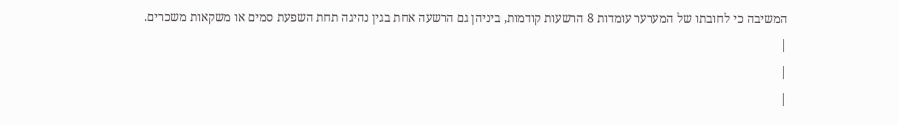המשיבה כי לחובתו של המערער עומדות 8 הרשעות קודמות, ביניהן גם הרשעה אחת בגין נהיגה תחת השפעת סמים או משקאות משכרים.
|
|
|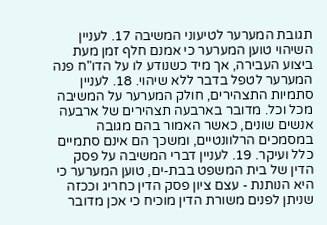תגובת המערער לטיעוני המשיבה 17. לעניין השיהוי טוען המערער כי אמנם חלף זמן מעת ביצוע העבירה, אך מיד כשנודע לו על הדו"ח פנה המערער לטפל בדבר ללא שיהוי. 18. לעניין סתמיות התצהירים, חולק המערער על המשיבה מכל וכל. מדובר בארבעה תצהירים של ארבעה אנשים שונים, כאשר האמור בהם מגובה במסמכים הרלוונטיים, ומשכך הם אינם סתמיים כלל ועיקר. 19. לעניין דברי המשיבה על פסק הדין של בית המשפט בבת-ים, טוען המערער כי היא הנותנת - עצם ציון פסק הדין כחריג וככזה שניתן לפנים משורת הדין מוכיח כי אכן מדובר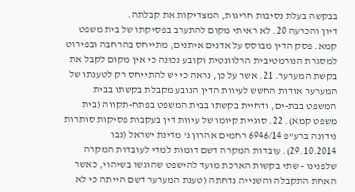בבקשה בעלת נסיבות חריגות, המצדיקות את קבלתה.
דיון והכרעה 20. לא ראיתי מקום להתערב בפסיקתו של בית משפט קמא. פסק הדין מבוסס על אדנים איתנים, מתייחס בהרחבה ובפירוט למסגרת הנורמטיבית הרלוונטית וקובע נכונה כי אין מקום לקבל את בקשת המערער. 21. אשר על כן, נראה כי יש להתייחס רק לטענתו של המערער אודות החשש לעיוות הדין הנובע מקבלת בקשתו בבית המשפט בבת-ים, ודחיית בקשתו בבית המשפט בפתח-תקווה (בית משפט קמא). 22. סוגיית קיומו של עיוות דין בעקבות פסיקות סותרות נידונה ברע"פ 6946/14 רחמים אהרון נ' מדינת ישראל (נבו 29.10.2014). עובדות המקרה דשם דומות למדי לעובדות המקרה שלפנינו - שתי בקשות הארכת מועד להישפט שהוגשו בשיהוי, כאשר האחת התקבלה והשנייה נדחתה (טענת המערער דשם הייתה כי לא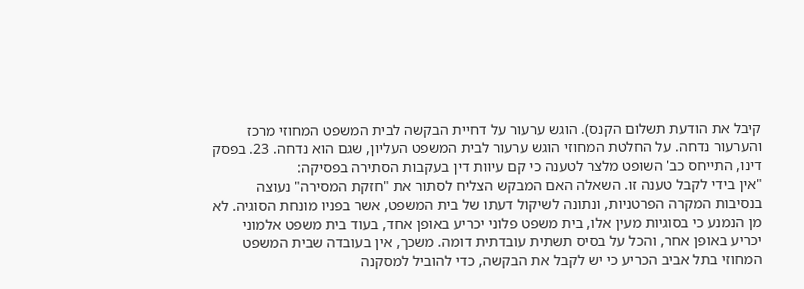קיבל את הודעת תשלום הקנס). הוגש ערעור על דחיית הבקשה לבית המשפט המחוזי מרכז והערעור נדחה. על החלטת המחוזי הוגש ערעור לבית המשפט העליון, שגם הוא נדחה. 23. בפסק דינו, התייחס כב' השופט מלצר לטענה כי קם עיוות דין בעקבות הסתירה בפסיקה:
"אין בידי לקבל טענה זו. השאלה האם המבקש הצליח לסתור את "חזקת המסירה" נעוצה בנסיבות המקרה הפרטניות, ונתונה לשיקול דעתו של בית המשפט, אשר בפניו מונחת הסוגיה. לא מן הנמנע כי בסוגיות מעין אלו, בית משפט פלוני יכריע באופן אחד, בעוד בית משפט אלמוני יכריע באופן אחר, והכל על בסיס תשתית עובדתית דומה. משכך, אין בעובדה שבית המשפט המחוזי בתל אביב הכריע כי יש לקבל את הבקשה, כדי להוביל למסקנה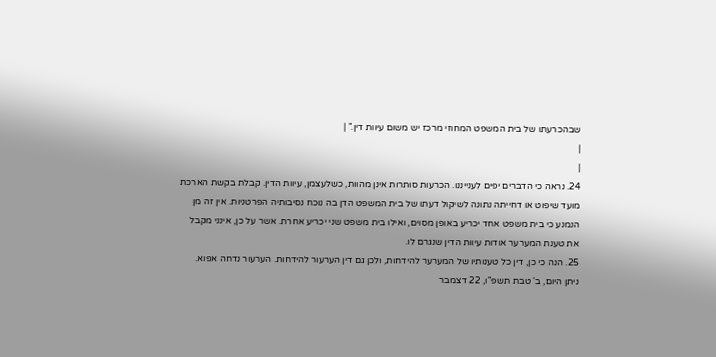שבהכרעתו של בית המשפט המחוזי מרכז יש משום עיוות דין." |
|
|
24. נראה כי הדברים יפים לענייננו. הכרעות סותרות אינן מהוות, כשלעצמן, עיוות הדין. קבלת בקשת הארכת מועד שיפוט או דחייתה נתונה לשיקול דעתו של בית המשפט הדן בה נוכח נסיבותיה הפרטניות. אין זה מן הנמנע כי בית משפט אחד יכריע באופן מסוים, ואילו בית משפט שני יכריע אחרת. אשר על כן, אינני מקבל את טענת המערער אודות עיוות הדין שנגרם לו.
25. הנה כי כן, דין כל טענותיו של המערער להידחות, ולכן גם דין הערעור להידחות. הערעור נדחה אפוא.
ניתן היום, ב' טבת תשפ"ו, 22 דצמבר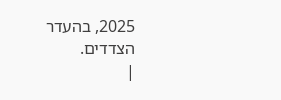2025, בהעדר הצדדים.
|